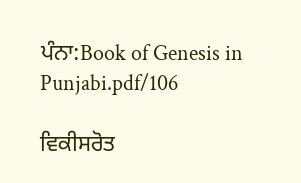ਪੰਨਾ:Book of Genesis in Punjabi.pdf/106

ਵਿਕੀਸਰੋਤ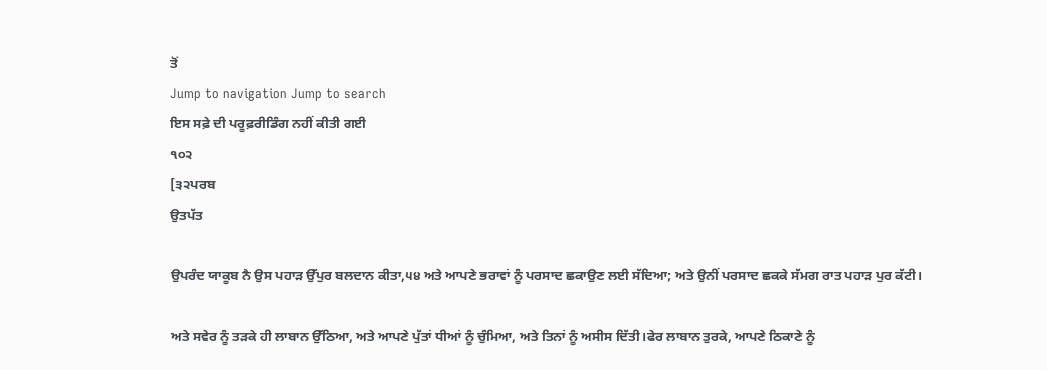ਤੋਂ
Jump to navigation Jump to search
ਇਸ ਸਫ਼ੇ ਦੀ ਪਰੂਫ਼ਰੀਡਿੰਗ ਨਹੀਂ ਕੀਤੀ ਗਈ
੧੦੨
[੩੨ਪਰਬ
ਉਤਪੱਤ

ਉਪਰੰਦ ਯਾਕੂਬ ਨੈ ਉਸ ਪਹਾੜ ਉੱਪੁਰ ਬਲਦਾਨ ਕੀਤਾ,੫੪ ਅਤੇ ਆਪਣੇ ਭਰਾਵਾਂ ਨੂੰ ਪਰਸਾਦ ਛਕਾਉਣ ਲਈ ਸੱਦਿਆ; ਅਤੇ ਉਨੀਂ ਪਰਸਾਦ ਛਕਕੇ ਸੱਮਗ ਰਾਤ ਪਹਾੜ ਪੁਰ ਕੱਟੀ।

ਅਤੇ ਸਵੇਰ ਨੂੰ ਤੜਕੇ ਹੀ ਲਾਬਾਨ ਉੱਠਿਆ, ਅਤੇ ਆਪਣੇ ਪੁੱਤਾਂ ਧੀਆਂ ਨੂੰ ਚੁੰਮਿਆ, ਅਤੇ ਤਿਨਾਂ ਨੂੰ ਅਸੀਸ ਦਿੱਤੀ।ਫੇਰ ਲਾਬਾਨ ਤੁਰਕੇ, ਆਪਣੇ ਠਿਕਾਣੇ ਨੂੰ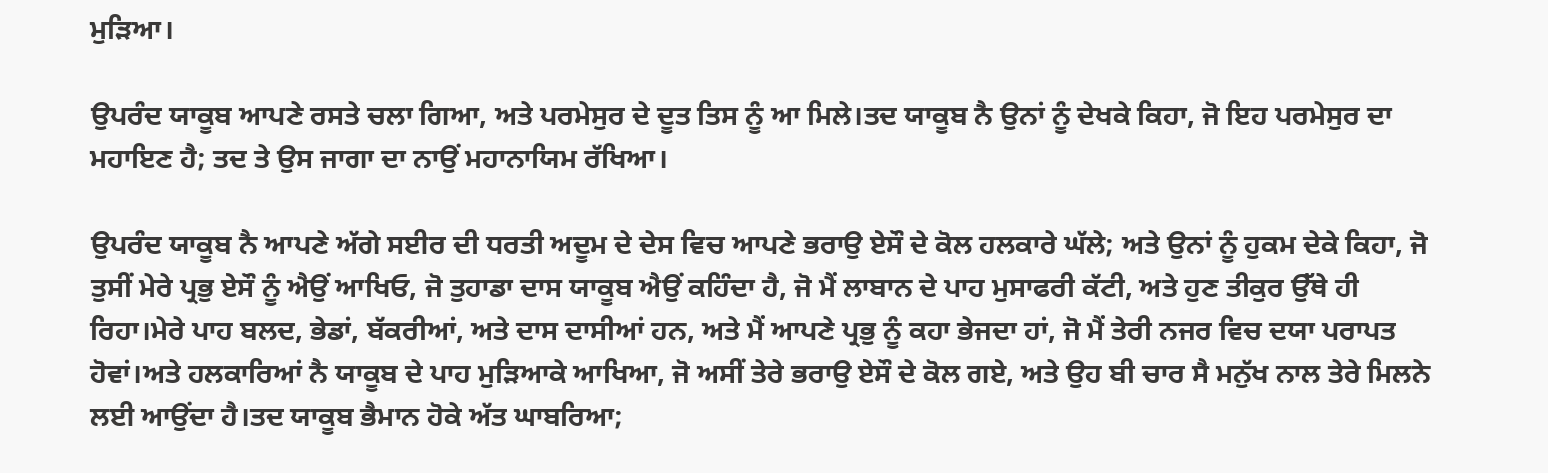ਮੁੜਿਆ।

ਉਪਰੰਦ ਯਾਕੂਬ ਆਪਣੇ ਰਸਤੇ ਚਲਾ ਗਿਆ, ਅਤੇ ਪਰਮੇਸੁਰ ਦੇ ਦੂਤ ਤਿਸ ਨੂੰ ਆ ਮਿਲੇ।ਤਦ ਯਾਕੂਬ ਨੈ ਉਨਾਂ ਨੂੰ ਦੇਖਕੇ ਕਿਹਾ, ਜੋ ਇਹ ਪਰਮੇਸੁਰ ਦਾ ਮਹਾਇਣ ਹੈ; ਤਦ ਤੇ ਉਸ ਜਾਗਾ ਦਾ ਨਾਉਂ ਮਹਾਨਾਯਿਮ ਰੱਖਿਆ।

ਉਪਰੰਦ ਯਾਕੂਬ ਨੈ ਆਪਣੇ ਅੱਗੇ ਸਈਰ ਦੀ ਧਰਤੀ ਅਦੂਮ ਦੇ ਦੇਸ ਵਿਚ ਆਪਣੇ ਭਰਾਉ ਏਸੌ ਦੇ ਕੋਲ ਹਲਕਾਰੇ ਘੱਲੇ; ਅਤੇ ਉਨਾਂ ਨੂੰ ਹੁਕਮ ਦੇਕੇ ਕਿਹਾ, ਜੋ ਤੁਸੀਂ ਮੇਰੇ ਪ੍ਰਭੁ ਏਸੌ ਨੂੰ ਐਉਂ ਆਖਿਓ, ਜੋ ਤੁਹਾਡਾ ਦਾਸ ਯਾਕੂਬ ਐਉਂ ਕਹਿੰਦਾ ਹੈ, ਜੋ ਮੈਂ ਲਾਬਾਨ ਦੇ ਪਾਹ ਮੁਸਾਫਰੀ ਕੱਟੀ, ਅਤੇ ਹੁਣ ਤੀਕੁਰ ਉੱਥੇ ਹੀ ਰਿਹਾ।ਮੇਰੇ ਪਾਹ ਬਲਦ, ਭੇਡਾਂ, ਬੱਕਰੀਆਂ, ਅਤੇ ਦਾਸ ਦਾਸੀਆਂ ਹਨ, ਅਤੇ ਮੈਂ ਆਪਣੇ ਪ੍ਰਭੁ ਨੂੰ ਕਹਾ ਭੇਜਦਾ ਹਾਂ, ਜੋ ਮੈਂ ਤੇਰੀ ਨਜਰ ਵਿਚ ਦਯਾ ਪਰਾਪਤ ਹੋਵਾਂ।ਅਤੇ ਹਲਕਾਰਿਆਂ ਨੈ ਯਾਕੂਬ ਦੇ ਪਾਹ ਮੁੜਿਆਕੇ ਆਖਿਆ, ਜੋ ਅਸੀਂ ਤੇਰੇ ਭਰਾਉ ਏਸੌ ਦੇ ਕੋਲ ਗਏ, ਅਤੇ ਉਹ ਬੀ ਚਾਰ ਸੈ ਮਨੁੱਖ ਨਾਲ ਤੇਰੇ ਮਿਲਨੇ ਲਈ ਆਉਂਦਾ ਹੈ।ਤਦ ਯਾਕੂਬ ਭੈਮਾਨ ਹੋਕੇ ਅੱਤ ਘਾਬਰਿਆ;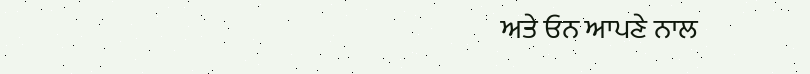ਅਤੇ ਓਨ ਆਪਣੇ ਨਾਲ